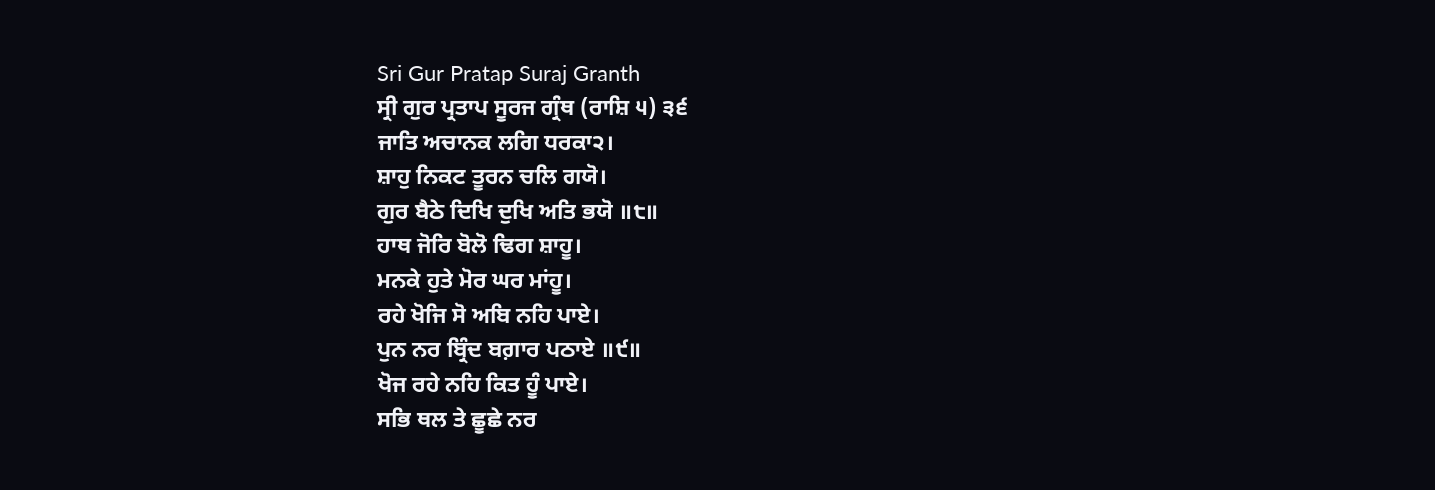Sri Gur Pratap Suraj Granth
ਸ੍ਰੀ ਗੁਰ ਪ੍ਰਤਾਪ ਸੂਰਜ ਗ੍ਰੰਥ (ਰਾਸ਼ਿ ੫) ੩੬
ਜਾਤਿ ਅਚਾਨਕ ਲਗਿ ਧਰਕਾ੨।
ਸ਼ਾਹੁ ਨਿਕਟ ਤੂਰਨ ਚਲਿ ਗਯੋ।
ਗੁਰ ਬੈਠੇ ਦਿਖਿ ਦੁਖਿ ਅਤਿ ਭਯੋ ॥੮॥
ਹਾਥ ਜੋਰਿ ਬੋਲੋ ਢਿਗ ਸ਼ਾਹੂ।
ਮਨਕੇ ਹੁਤੇ ਮੋਰ ਘਰ ਮਾਂਹੂ।
ਰਹੇ ਖੋਜਿ ਸੋ ਅਬਿ ਨਹਿ ਪਾਏ।
ਪੁਨ ਨਰ ਬ੍ਰਿੰਦ ਬਗ਼ਾਰ ਪਠਾਏ ॥੯॥
ਖੋਜ ਰਹੇ ਨਹਿ ਕਿਤ ਹੂੰ ਪਾਏ।
ਸਭਿ ਥਲ ਤੇ ਛੂਛੇ ਨਰ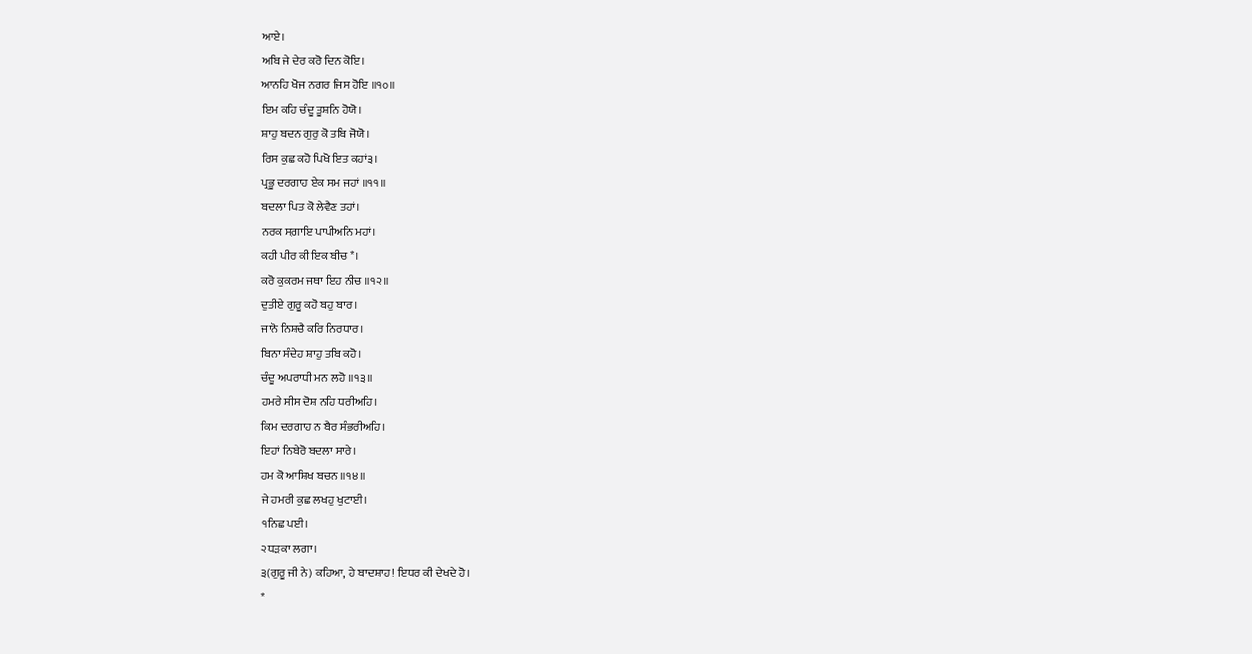ਆਏ।
ਅਬਿ ਜੇ ਦੇਰ ਕਰੋ ਦਿਨ ਕੋਇ।
ਆਨਹਿ ਖੋਜ ਨਗਰ ਜਿਸ ਹੋਇ ॥੧੦॥
ਇਮ ਕਹਿ ਚੰਦੂ ਤੂਸ਼ਨਿ ਹੋਯੋ।
ਸ਼ਾਹੁ ਬਦਨ ਗੁਰੁ ਕੋ ਤਬਿ ਜੋਯੋ।
ਰਿਸ ਕੁਛ ਕਹੋ ਪਿਖੋ ਇਤ ਕਹਾਂ੩।
ਪ੍ਰਭੂ ਦਰਗਾਹ ਏਕ ਸਮ ਜਹਾਂ ॥੧੧॥
ਬਦਲਾ ਪਿਤ ਕੋ ਲੇਵੈਣ ਤਹਾਂ।
ਨਰਕ ਸਗ਼ਾਇ ਪਾਪੀਅਨਿ ਮਹਾਂ।
ਕਹੀ ਪੀਰ ਕੀ ਇਕ ਬੀਚ*।
ਕਰੋ ਕੁਕਰਮ ਜਥਾ ਇਹ ਨੀਚ ॥੧੨॥
ਦੁਤੀਏ ਗੁਰੂ ਕਹੋ ਬਹੁ ਬਾਰ।
ਜਾਨੋ ਨਿਸ਼ਚੈ ਕਰਿ ਨਿਰਧਾਰ।
ਬਿਨਾ ਸੰਦੇਹ ਸ਼ਾਹੁ ਤਬਿ ਕਹੋ।
ਚੰਦੂ ਅਪਰਾਧੀ ਮਨ ਲਹੋ ॥੧੩॥
ਹਮਰੇ ਸੀਸ ਦੋਸ਼ ਨਹਿ ਧਰੀਅਹਿ।
ਕਿਮ ਦਰਗਾਹ ਨ ਬੈਰ ਸੰਭਰੀਅਹਿ।
ਇਹਾਂ ਨਿਬੇਰੋ ਬਦਲਾ ਸਾਰੇ।
ਹਮ ਕੋ ਆਸ਼ਿਖ ਬਚਨ ॥੧੪॥
ਜੇ ਹਮਰੀ ਕੁਛ ਲਖਹੁ ਖੁਟਾਈ।
੧ਨਿਛ ਪਈ।
੨ਧੜਕਾ ਲਗਾ।
੩(ਗੁਰੂ ਜੀ ਨੇ) ਕਹਿਆ, ਹੇ ਬਾਦਸ਼ਾਹ! ਇਧਰ ਕੀ ਦੇਖਦੇ ਹੋ।
*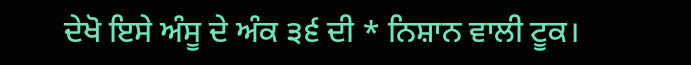ਦੇਖੋ ਇਸੇ ਅੰਸੂ ਦੇ ਅੰਕ ੩੬ ਦੀ * ਨਿਸ਼ਾਨ ਵਾਲੀ ਟੂਕ।